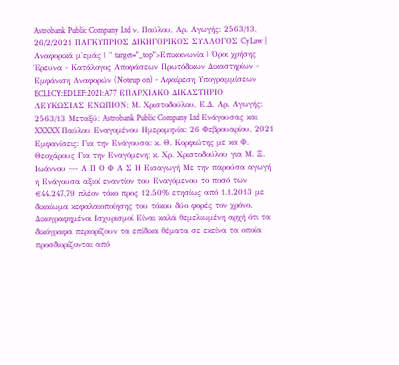Astrobank Public Company Ltd ν. Παύλου, Αρ. Αγωγής: 2563/13, 26/2/2021 ΠΑΓΚΥΠΡΙΟΣ ΔΙΚΗΓΟΡΙΚΟΣ ΣΥΛΛΟΓΟΣ CyLaw | Αναφορικά μ'εμάς | " target="_top">Επικοινωνία | Όροι χρήσης Έρευνα - Κατάλογος Αποφάσεων Πρωτόδικων Δικαστηρίων - Εμφάνιση Αναφορών (Noteup on) - Αφαίρεση Υπογραμμίσεων ECLI:CY:EDLEF:2021:A77 ΕΠΑΡΧΙΑΚΟ ΔΙΚΑΣΤΗΡΙΟ ΛΕΥΚΩΣΙΑΣ ΕΝΩΠΙΟΝ: Μ. Χριστοδούλου, Ε.Δ. Αρ. Αγωγής: 2563/13 Μεταξύ: Astrobank Public Company Ltd Ενάγουσας και XXXXX Παύλου Εναγομένου Ημερομηνία: 26 Φεβρουαρίου, 2021 Εμφανίσεις: Για την Ενάγουσα: κ. Θ. Κορφιώτης με κα Φ. Θεοχάρους Για την Εναγόμενη: κ. Χρ. Χριστοδούλου για Μ. Ξ. Ιωάννου --- Α Π Ο Φ Α Σ Η Εισαγωγή Με την παρούσα αγωγή η Ενάγουσα αξιοί εναντίον του Εναγόμενου το ποσό των €44.247,79 πλέον τόκο προς 12.50% ετησίως από 1.1.2013 με δικαίωμα κεφαλαιοποίησης του τόκου δύο φορές τον χρόνο. Δικογραφημένοι Ισχυρισμοί Είναι καλά θεμελιωμένη αρχή ότι τα δικόγραφα περιορίζουν τα επίδικα θέματα σε εκείνα τα οποία προσδιορίζονται από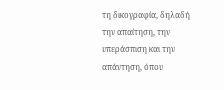τη δικογραφία, δηλαδή την απαίτηση, την υπεράσπιση και την απάντηση, όπου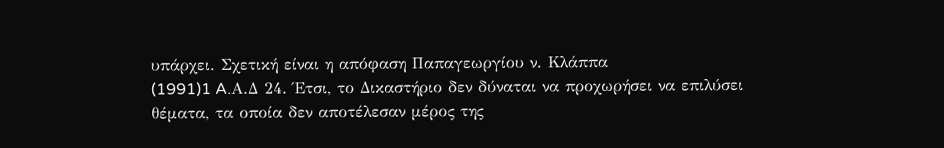υπάρχει. Σχετική είναι η απόφαση Παπαγεωργίου ν. Κλάππα
(1991)1 A.Α.Δ 24. Έτσι, το Δικαστήριο δεν δύναται να προχωρήσει να επιλύσει θέματα, τα οποία δεν αποτέλεσαν μέρος της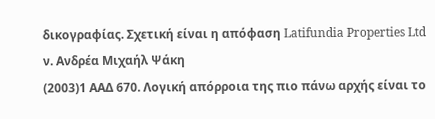δικογραφίας. Σχετική είναι η απόφαση Latifundia Properties Ltd ν. Ανδρέα Μιχαήλ Ψάκη
(2003)1 ΑΑΔ 670. Λογική απόρροια της πιο πάνω αρχής είναι το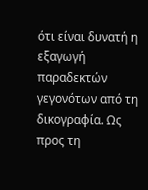ότι είναι δυνατή η εξαγωγή παραδεκτών γεγονότων από τη δικογραφία. Ως προς τη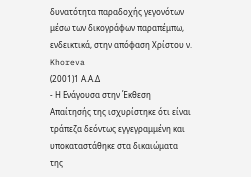δυνατότητα παραδοχής γεγονότων μέσω των δικογράφων παραπέμπω, ενδεικτικά, στην απόφαση Χρίστου ν. Khoreva
(2001)1 Α.Α.Δ
- Η Ενάγουσα στην Έκθεση Απαίτησής της ισχυρίστηκε ότι είναι τράπεζα δεόντως εγγεγραμμένη και υποκαταστάθηκε στα δικαιώματα της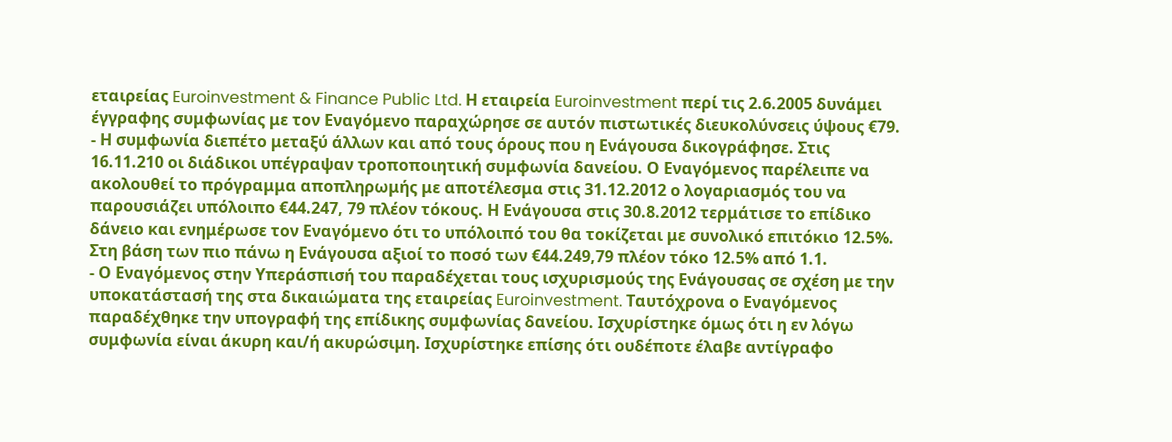εταιρείας Euroinvestment & Finance Public Ltd. Η εταιρεία Euroinvestment περί τις 2.6.2005 δυνάμει έγγραφης συμφωνίας με τον Εναγόμενο παραχώρησε σε αυτόν πιστωτικές διευκολύνσεις ύψους €79.
- Η συμφωνία διεπέτο μεταξύ άλλων και από τους όρους που η Ενάγουσα δικογράφησε. Στις 16.11.210 οι διάδικοι υπέγραψαν τροποποιητική συμφωνία δανείου. Ο Εναγόμενος παρέλειπε να ακολουθεί το πρόγραμμα αποπληρωμής με αποτέλεσμα στις 31.12.2012 ο λογαριασμός του να παρουσιάζει υπόλοιπο €44.247, 79 πλέον τόκους. Η Ενάγουσα στις 30.8.2012 τερμάτισε το επίδικο δάνειο και ενημέρωσε τον Εναγόμενο ότι το υπόλοιπό του θα τοκίζεται με συνολικό επιτόκιο 12.5%. Στη βάση των πιο πάνω η Ενάγουσα αξιοί το ποσό των €44.249,79 πλέον τόκο 12.5% από 1.1.
- Ο Εναγόμενος στην Υπεράσπισή του παραδέχεται τους ισχυρισμούς της Ενάγουσας σε σχέση με την υποκατάστασή της στα δικαιώματα της εταιρείας Euroinvestment. Ταυτόχρονα ο Εναγόμενος παραδέχθηκε την υπογραφή της επίδικης συμφωνίας δανείου. Ισχυρίστηκε όμως ότι η εν λόγω συμφωνία είναι άκυρη και/ή ακυρώσιμη. Ισχυρίστηκε επίσης ότι ουδέποτε έλαβε αντίγραφο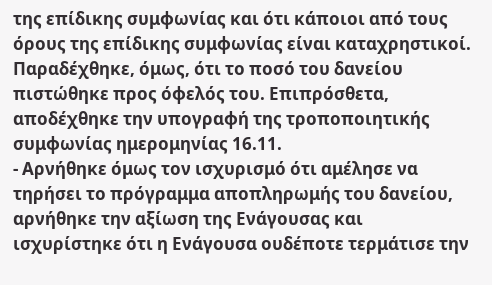της επίδικης συμφωνίας και ότι κάποιοι από τους όρους της επίδικης συμφωνίας είναι καταχρηστικοί. Παραδέχθηκε, όμως, ότι το ποσό του δανείου πιστώθηκε προς όφελός του. Επιπρόσθετα, αποδέχθηκε την υπογραφή της τροποποιητικής συμφωνίας ημερομηνίας 16.11.
- Αρνήθηκε όμως τον ισχυρισμό ότι αμέλησε να τηρήσει το πρόγραμμα αποπληρωμής του δανείου, αρνήθηκε την αξίωση της Ενάγουσας και ισχυρίστηκε ότι η Ενάγουσα ουδέποτε τερμάτισε την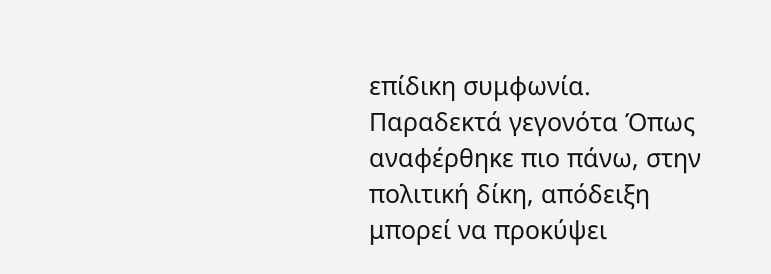επίδικη συμφωνία. Παραδεκτά γεγονότα Όπως αναφέρθηκε πιο πάνω, στην πολιτική δίκη, απόδειξη μπορεί να προκύψει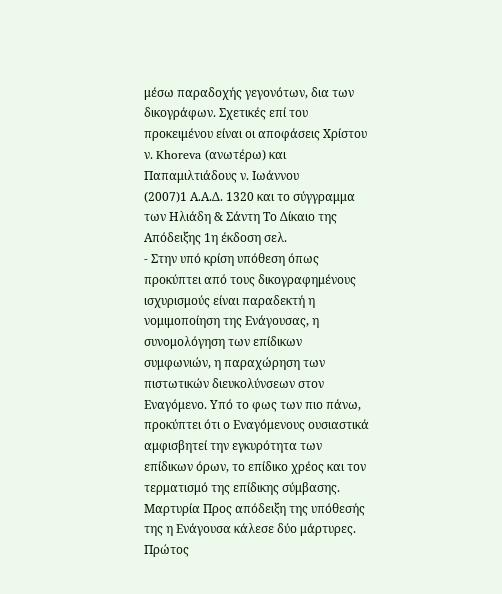μέσω παραδοχής γεγονότων, δια των δικογράφων. Σχετικές επί του προκειμένου είναι οι αποφάσεις Χρίστου ν. Khoreva (ανωτέρω) και Παπαμιλτιάδους ν. Ιωάννου
(2007)1 Α.Α.Δ. 1320 και το σύγγραμμα των Ηλιάδη & Σάντη Tο Δίκαιο της Απόδειξης 1η έκδοση σελ.
- Στην υπό κρίση υπόθεση όπως προκύπτει από τους δικογραφημένους ισχυρισμούς είναι παραδεκτή η νομιμοποίηση της Ενάγουσας, η συνομολόγηση των επίδικων συμφωνιών, η παραχώρηση των πιστωτικών διευκολύνσεων στον Εναγόμενο. Υπό το φως των πιο πάνω, προκύπτει ότι ο Εναγόμενους ουσιαστικά αμφισβητεί την εγκυρότητα των επίδικων όρων, το επίδικο χρέος και τον τερματισμό της επίδικης σύμβασης. Μαρτυρία Προς απόδειξη της υπόθεσής της η Ενάγουσα κάλεσε δύο μάρτυρες. Πρώτος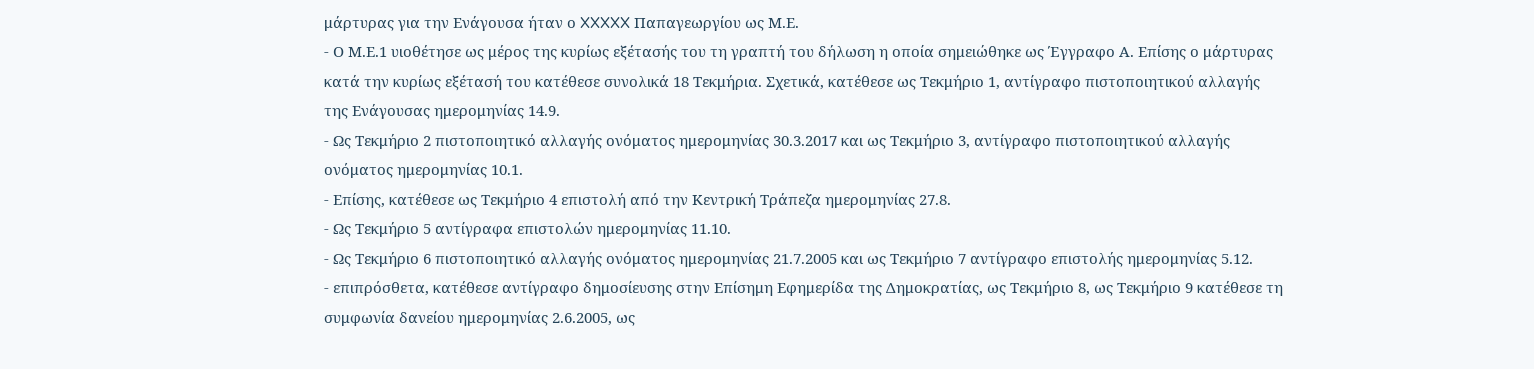μάρτυρας για την Ενάγουσα ήταν ο XXXXX Παπαγεωργίου ως Μ.Ε.
- Ο Μ.Ε.1 υιοθέτησε ως μέρος της κυρίως εξέτασής του τη γραπτή του δήλωση η οποία σημειώθηκε ως Έγγραφο Α. Επίσης ο μάρτυρας κατά την κυρίως εξέτασή του κατέθεσε συνολικά 18 Τεκμήρια. Σχετικά, κατέθεσε ως Τεκμήριο 1, αντίγραφο πιστοποιητικού αλλαγής της Ενάγουσας ημερομηνίας 14.9.
- Ως Τεκμήριο 2 πιστοποιητικό αλλαγής ονόματος ημερομηνίας 30.3.2017 και ως Τεκμήριο 3, αντίγραφο πιστοποιητικού αλλαγής ονόματος ημερομηνίας 10.1.
- Επίσης, κατέθεσε ως Τεκμήριο 4 επιστολή από την Κεντρική Τράπεζα ημερομηνίας 27.8.
- Ως Τεκμήριο 5 αντίγραφα επιστολών ημερομηνίας 11.10.
- Ως Τεκμήριο 6 πιστοποιητικό αλλαγής ονόματος ημερομηνίας 21.7.2005 και ως Τεκμήριο 7 αντίγραφο επιστολής ημερομηνίας 5.12.
- επιπρόσθετα, κατέθεσε αντίγραφο δημοσίευσης στην Επίσημη Εφημερίδα της Δημοκρατίας, ως Τεκμήριο 8, ως Τεκμήριο 9 κατέθεσε τη συμφωνία δανείου ημερομηνίας 2.6.2005, ως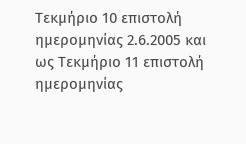Τεκμήριο 10 επιστολή ημερομηνίας 2.6.2005 και ως Τεκμήριο 11 επιστολή ημερομηνίας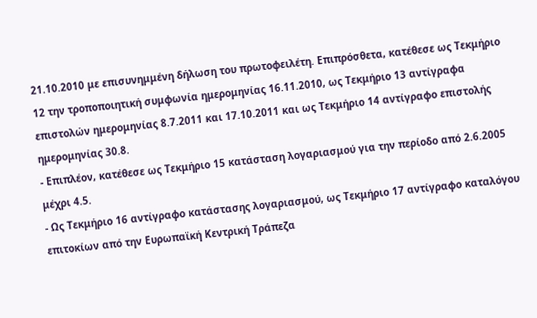21.10.2010 με επισυνημμένη δήλωση του πρωτοφειλέτη. Επιπρόσθετα, κατέθεσε ως Τεκμήριο 12 την τροποποιητική συμφωνία ημερομηνίας 16.11.2010, ως Τεκμήριο 13 αντίγραφα επιστολών ημερομηνίας 8.7.2011 και 17.10.2011 και ως Τεκμήριο 14 αντίγραφο επιστολής ημερομηνίας 30.8.
- Επιπλέον, κατέθεσε ως Τεκμήριο 15 κατάσταση λογαριασμού για την περίοδο από 2.6.2005 μέχρι 4.5.
- Ως Τεκμήριο 16 αντίγραφο κατάστασης λογαριασμού, ως Τεκμήριο 17 αντίγραφο καταλόγου επιτοκίων από την Ευρωπαϊκή Κεντρική Τράπεζα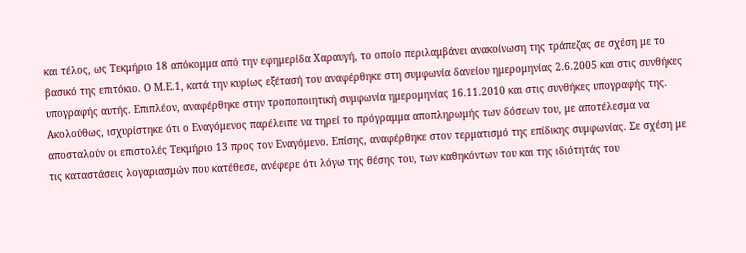και τέλος, ως Τεκμήριο 18 απόκομμα από την εφημερίδα Χαραυγή, το οποίο περιλαμβάνει ανακοίνωση της τράπεζας σε σχέση με το βασικό της επιτόκιο. Ο Μ.Ε.1, κατά την κυρίως εξέτασή του αναφέρθηκε στη συμφωνία δανείου ημερομηνίας 2.6.2005 και στις συνθήκες υπογραφής αυτής. Επιπλέον, αναφέρθηκε στην τροποποιητική συμφωνία ημερομηνίας 16.11.2010 και στις συνθήκες υπογραφής της. Ακολούθως, ισχυρίστηκε ότι ο Εναγόμενος παρέλειπε να τηρεί το πρόγραμμα αποπληρωμής των δόσεων του, με αποτέλεσμα να αποσταλούν οι επιστολές Τεκμήριο 13 προς τον Εναγόμενο. Επίσης, αναφέρθηκε στον τερματισμό της επίδικης συμφωνίας. Σε σχέση με τις καταστάσεις λογαριασμών που κατέθεσε, ανέφερε ότι λόγω της θέσης του, των καθηκόντων του και της ιδιότητάς του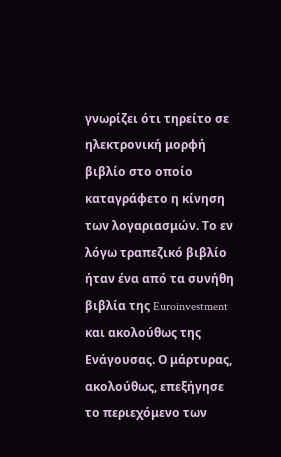γνωρίζει ότι τηρείτο σε ηλεκτρονική μορφή βιβλίο στο οποίο καταγράφετο η κίνηση των λογαριασμών. Το εν λόγω τραπεζικό βιβλίο ήταν ένα από τα συνήθη βιβλία της Euroinvestment και ακολούθως της Ενάγουσας. Ο μάρτυρας, ακολούθως, επεξήγησε το περιεχόμενο των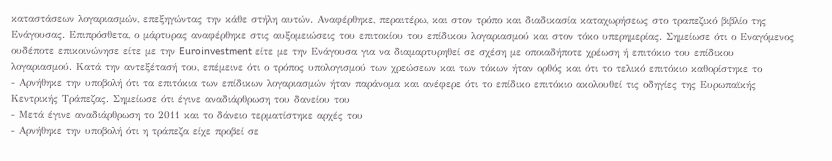καταστάσεων λογαριασμών, επεξηγώντας την κάθε στήλη αυτών. Αναφέρθηκε, περαιτέρω, και στον τρόπο και διαδικασία καταχωρήσεως στο τραπεζικό βιβλίο της Ενάγουσας. Επιπρόσθετα, ο μάρτυρας αναφέρθηκε στις αυξομειώσεις του επιτοκίου του επίδικου λογαριασμού και στον τόκο υπερημερίας. Σημείωσε ότι ο Εναγόμενος ουδέποτε επικοινώνησε είτε με την Euroinvestment είτε με την Ενάγουσα για να διαμαρτυρηθεί σε σχέση με οποιαδήποτε χρέωση ή επιτόκιο του επίδικου λογαριασμού. Κατά την αντεξέτασή του, επέμεινε ότι ο τρόπος υπολογισμού των χρεώσεων και των τόκων ήταν ορθός και ότι το τελικό επιτόκιο καθορίστηκε το
- Αρνήθηκε την υποβολή ότι τα επιτόκια των επίδικων λογαριασμών ήταν παράνομα και ανέφερε ότι το επίδικο επιτόκιο ακολουθεί τις οδηγίες της Ευρωπαϊκής Κεντρικής Τράπεζας. Σημείωσε ότι έγινε αναδιάρθρωση του δανείου του
- Μετά έγινε αναδιάρθρωση το 2011 και το δάνειο τερματίστηκε αρχές του
- Αρνήθηκε την υποβολή ότι η τράπεζα είχε προβεί σε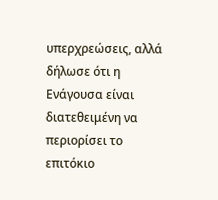υπερχρεώσεις, αλλά δήλωσε ότι η Ενάγουσα είναι διατεθειμένη να περιορίσει το επιτόκιο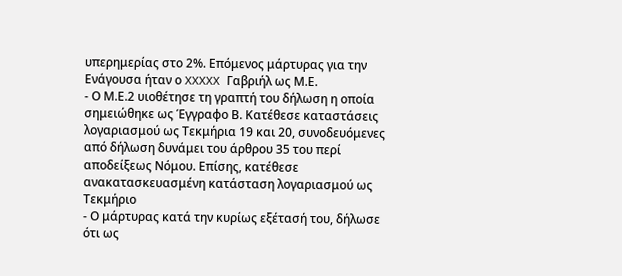υπερημερίας στο 2%. Επόμενος μάρτυρας για την Ενάγουσα ήταν ο XXXXX Γαβριήλ ως Μ.Ε.
- Ο Μ.Ε.2 υιοθέτησε τη γραπτή του δήλωση η οποία σημειώθηκε ως Έγγραφο Β. Κατέθεσε καταστάσεις λογαριασμού ως Τεκμήρια 19 και 20, συνοδευόμενες από δήλωση δυνάμει του άρθρου 35 του περί αποδείξεως Νόμου. Επίσης, κατέθεσε ανακατασκευασμένη κατάσταση λογαριασμού ως Τεκμήριο
- Ο μάρτυρας κατά την κυρίως εξέτασή του, δήλωσε ότι ως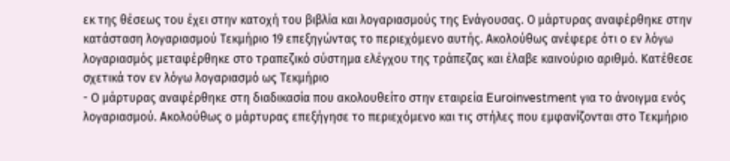εκ της θέσεως του έχει στην κατοχή του βιβλία και λογαριασμούς της Ενάγουσας. Ο μάρτυρας αναφέρθηκε στην κατάσταση λογαριασμού Τεκμήριο 19 επεξηγώντας το περιεχόμενο αυτής. Ακολούθως ανέφερε ότι ο εν λόγω λογαριασμός μεταφέρθηκε στο τραπεζικό σύστημα ελέγχου της τράπεζας και έλαβε καινούριο αριθμό. Κατέθεσε σχετικά τον εν λόγω λογαριασμό ως Τεκμήριο
- Ο μάρτυρας αναφέρθηκε στη διαδικασία που ακολουθείτο στην εταιρεία Euroinvestment για το άνοιγμα ενός λογαριασμού. Ακολούθως ο μάρτυρας επεξήγησε το περιεχόμενο και τις στήλες που εμφανίζονται στο Τεκμήριο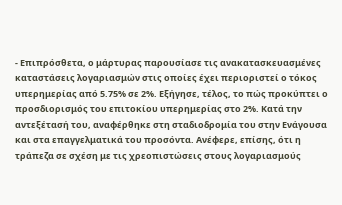- Επιπρόσθετα, ο μάρτυρας παρουσίασε τις ανακατασκευασμένες καταστάσεις λογαριασμών στις οποίες έχει περιοριστεί ο τόκος υπερημερίας από 5.75% σε 2%. Εξήγησε, τέλος, το πώς προκύπτει ο προσδιορισμός του επιτοκίου υπερημερίας στο 2%. Κατά την αντεξέτασή του, αναφέρθηκε στη σταδιοδρομία του στην Ενάγουσα και στα επαγγελματικά του προσόντα. Ανέφερε, επίσης, ότι η τράπεζα σε σχέση με τις χρεοπιστώσεις στους λογαριασμούς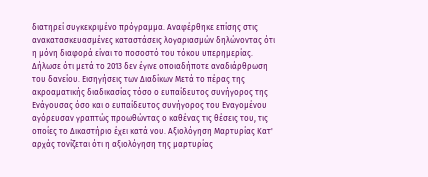διατηρεί συγκεκριμένο πρόγραμμα. Αναφέρθηκε επίσης στις ανακατασκευασμένες καταστάσεις λογαριασμών δηλώνοντας ότι η μόνη διαφορά είναι το ποσοστό του τόκου υπερημερίας. Δήλωσε ότι μετά το 2013 δεν έγινε οποιαδήποτε αναδιάρθρωση του δανείου. Εισηγήσεις των Διαδίκων Μετά το πέρας της ακροαματικής διαδικασίας τόσο ο ευπαίδευτος συνήγορος της Ενάγουσας όσο και ο ευπαίδευτος συνήγορος του Εναγομένου αγόρευσαν γραπτώς προωθώντας ο καθένας τις θέσεις του, τις οποίες το Δικαστήριο έχει κατά νου. Αξιολόγηση Μαρτυρίας Κατ' αρχάς τονίζεται ότι η αξιολόγηση της μαρτυρίας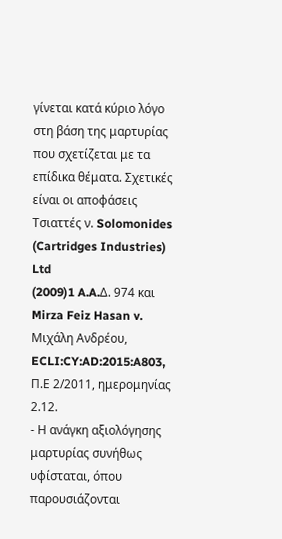γίνεται κατά κύριο λόγο στη βάση της μαρτυρίας που σχετίζεται με τα επίδικα θέματα. Σχετικές είναι οι αποφάσεις Τσιαττές ν. Solomonides (Cartridges Industries) Ltd
(2009)1 A.A.Δ. 974 και Mirza Feiz Hasan v. Μιχάλη Ανδρέου, ECLI:CY:AD:2015:A803, Π.Ε 2/2011, ημερομηνίας 2.12.
- Η ανάγκη αξιολόγησης μαρτυρίας συνήθως υφίσταται, όπου παρουσιάζονται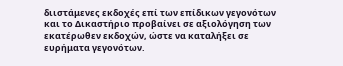διιστάμενες εκδοχές επί των επίδικων γεγονότων και το Δικαστήριο προβαίνει σε αξιολόγηση των εκατέρωθεν εκδοχών, ώστε να καταλήξει σε ευρήματα γεγονότων.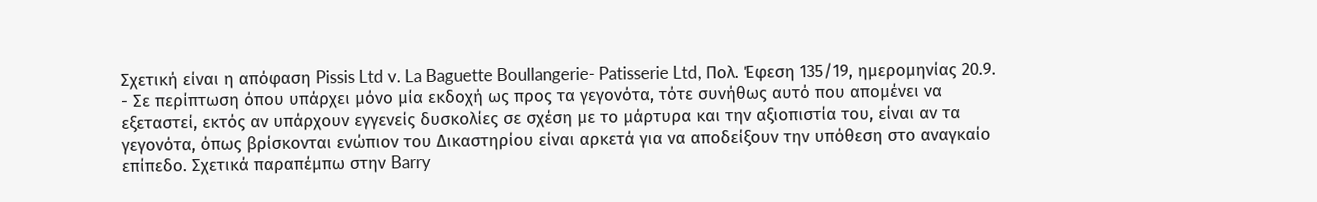Σχετική είναι η απόφαση Pissis Ltd v. La Baguette Boullangerie- Patisserie Ltd, Πολ. Έφεση 135/19, ημερομηνίας 20.9.
- Σε περίπτωση όπου υπάρχει μόνο μία εκδοχή ως προς τα γεγονότα, τότε συνήθως αυτό που απομένει να εξεταστεί, εκτός αν υπάρχουν εγγενείς δυσκολίες σε σχέση με το μάρτυρα και την αξιοπιστία του, είναι αν τα γεγονότα, όπως βρίσκονται ενώπιον του Δικαστηρίου είναι αρκετά για να αποδείξουν την υπόθεση στο αναγκαίο επίπεδο. Σχετικά παραπέμπω στην Barry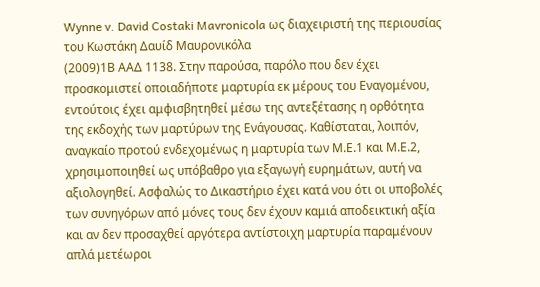Wynne v. David Costaki Mavronicola ως διαχειριστή της περιουσίας του Κωστάκη Δαυίδ Μαυρονικόλα
(2009)1Β ΑΑΔ 1138. Στην παρούσα, παρόλο που δεν έχει προσκομιστεί οποιαδήποτε μαρτυρία εκ μέρους του Εναγομένου, εντούτοις έχει αμφισβητηθεί μέσω της αντεξέτασης η ορθότητα της εκδοχής των μαρτύρων της Ενάγουσας. Καθίσταται, λοιπόν, αναγκαίο προτού ενδεχομένως η μαρτυρία των Μ.Ε.1 και Μ.Ε.2, χρησιμοποιηθεί ως υπόβαθρο για εξαγωγή ευρημάτων, αυτή να αξιολογηθεί. Ασφαλώς το Δικαστήριο έχει κατά νου ότι οι υποβολές των συνηγόρων από μόνες τους δεν έχουν καμιά αποδεικτική αξία και αν δεν προσαχθεί αργότερα αντίστοιχη μαρτυρία παραμένουν απλά μετέωροι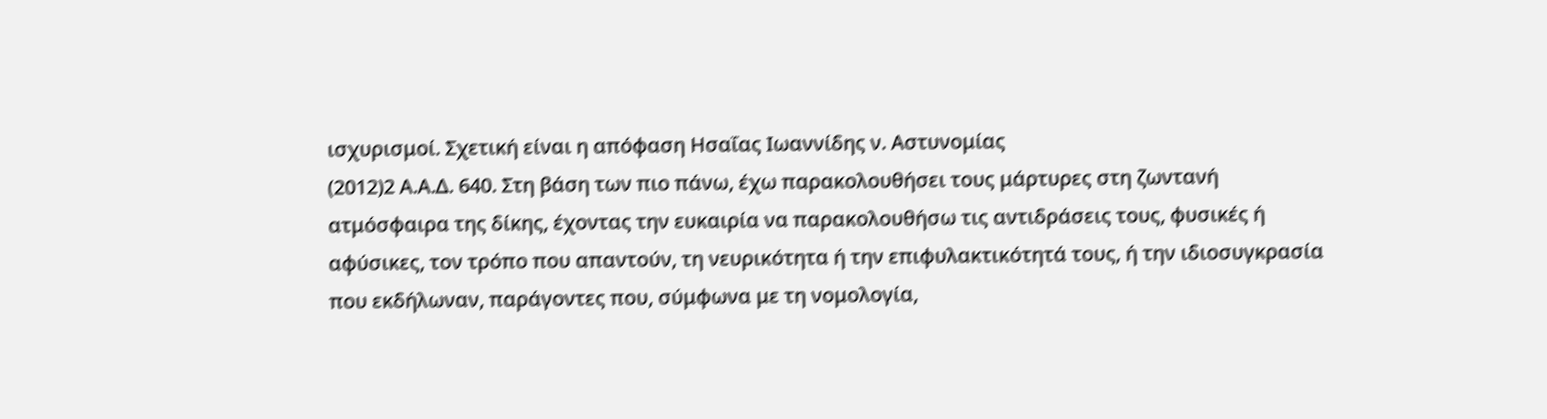ισχυρισμοί. Σχετική είναι η απόφαση Ησαΐας Ιωαννίδης ν. Αστυνομίας
(2012)2 Α.Α.Δ. 640. Στη βάση των πιο πάνω, έχω παρακολουθήσει τους μάρτυρες στη ζωντανή ατμόσφαιρα της δίκης, έχοντας την ευκαιρία να παρακολουθήσω τις αντιδράσεις τους, φυσικές ή αφύσικες, τον τρόπο που απαντούν, τη νευρικότητα ή την επιφυλακτικότητά τους, ή την ιδιοσυγκρασία που εκδήλωναν, παράγοντες που, σύμφωνα με τη νομολογία,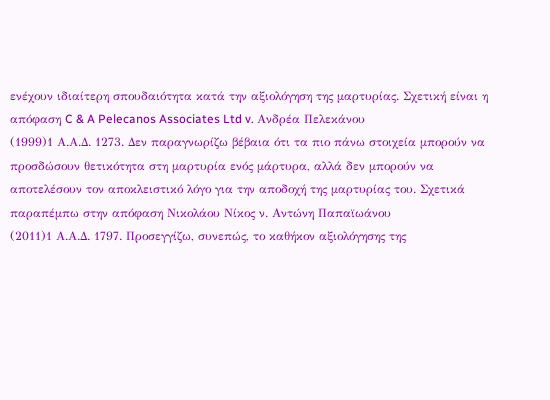ενέχουν ιδιαίτερη σπουδαιότητα κατά την αξιολόγηση της μαρτυρίας. Σχετική είναι η απόφαση C & A Pelecanos Associates Ltd v. Ανδρέα Πελεκάνου
(1999)1 Α.Α.Δ. 1273. Δεν παραγνωρίζω βέβαια ότι τα πιο πάνω στοιχεία μπορούν να προσδώσουν θετικότητα στη μαρτυρία ενός μάρτυρα, αλλά δεν μπορούν να αποτελέσουν τον αποκλειστικό λόγο για την αποδοχή της μαρτυρίας του. Σχετικά παραπέμπω στην απόφαση Νικολάου Νίκος ν. Aντώνη Παπαϊωάνου
(2011)1 Α.Α.Δ. 1797. Προσεγγίζω, συνεπώς, το καθήκον αξιολόγησης της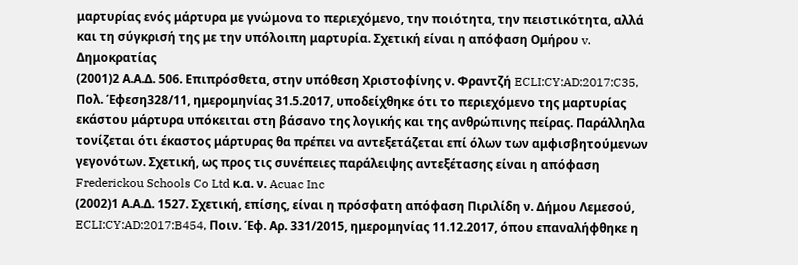μαρτυρίας ενός μάρτυρα με γνώμονα το περιεχόμενο, την ποιότητα, την πειστικότητα, αλλά και τη σύγκρισή της με την υπόλοιπη μαρτυρία. Σχετική είναι η απόφαση Ομήρου v. Δημοκρατίας
(2001)2 Α.Α.Δ. 506. Επιπρόσθετα, στην υπόθεση Χριστοφίνης ν. Φραντζή ECLI:CY:AD:2017:C35, Πολ. Έφεση328/11, ημερομηνίας 31.5.2017, υποδείχθηκε ότι το περιεχόμενο της μαρτυρίας εκάστου μάρτυρα υπόκειται στη βάσανο της λογικής και της ανθρώπινης πείρας. Παράλληλα τονίζεται ότι έκαστος μάρτυρας θα πρέπει να αντεξετάζεται επί όλων των αμφισβητούμενων γεγονότων. Σχετική, ως προς τις συνέπειες παράλειψης αντεξέτασης είναι η απόφαση Frederickou Schools Co Ltd κ.α. ν. Acuac Inc
(2002)1 Α.Α.Δ. 1527. Σχετική, επίσης, είναι η πρόσφατη απόφαση Πιριλίδη ν. Δήμου Λεμεσού, ECLI:CY:AD:2017:B454, Ποιν. Έφ. Αρ. 331/2015, ημερομηνίας 11.12.2017, όπου επαναλήφθηκε η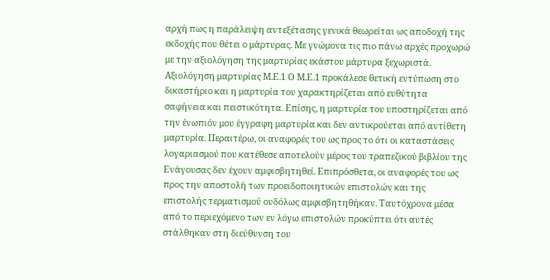αρχή πως η παράλειψη αντεξέτασης γενικά θεωρείται ως αποδοχή της εκδοχής που θέτει ο μάρτυρας. Με γνώμονα τις πιο πάνω αρχές προχωρώ με την αξιολόγηση της μαρτυρίας εκάστου μάρτυρα ξεχωριστά. Αξιολόγηση μαρτυρίας Μ.Ε.1 Ο Μ.Ε.1 προκάλεσε θετική εντύπωση στο δικαστήριο και η μαρτυρία του χαρακτηρίζεται από ευθύτητα σαφήνεια και πειστικότητα. Επίσης, η μαρτυρία του υποστηρίζεται από την ένωπιόν μου έγγραφη μαρτυρία και δεν αντικρούεται από αντίθετη μαρτυρία. Περαιτέρω, οι αναφορές του ως προς το ότι οι καταστάσεις λογαριασμού που κατέθεσε αποτελούν μέρος του τραπεζικού βιβλίου της Ενάγουσας δεν έχουν αμφισβητηθεί. Επιπρόσθετα, οι αναφορές του ως προς την αποστολή των προειδοποιητικών επιστολών και της επιστολής τερματισμού ουδόλως αμφισβητηθήκαν. Ταυτόχρονα μέσα από το περιεχόμενο των εν λόγω επιστολών προκύπτει ότι αυτές στάλθηκαν στη διεύθυνση του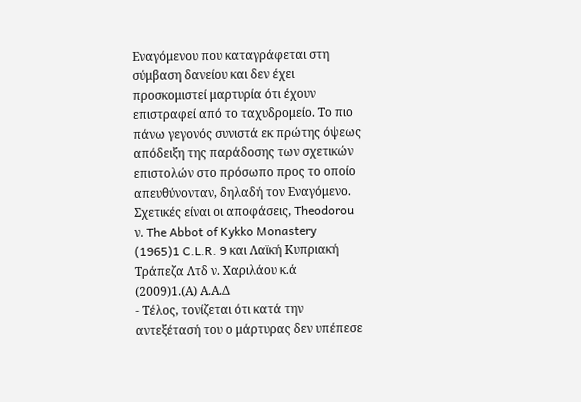Εναγόμενου που καταγράφεται στη σύμβαση δανείου και δεν έχει προσκομιστεί μαρτυρία ότι έχουν επιστραφεί από το ταχυδρομείο. Το πιο πάνω γεγονός συνιστά εκ πρώτης όψεως απόδειξη της παράδοσης των σχετικών επιστολών στο πρόσωπο προς το οποίο απευθύνονταν, δηλαδή τον Εναγόμενο. Σχετικές είναι οι αποφάσεις, Theodorou ν. The Abbot of Kykko Monastery
(1965)1 C.L.R. 9 και Λαϊκή Κυπριακή Τράπεζα Λτδ ν. Χαριλάου κ.ά
(2009)1.(Α) Α.Α.Δ
- Τέλος, τονίζεται ότι κατά την αντεξέτασή του ο μάρτυρας δεν υπέπεσε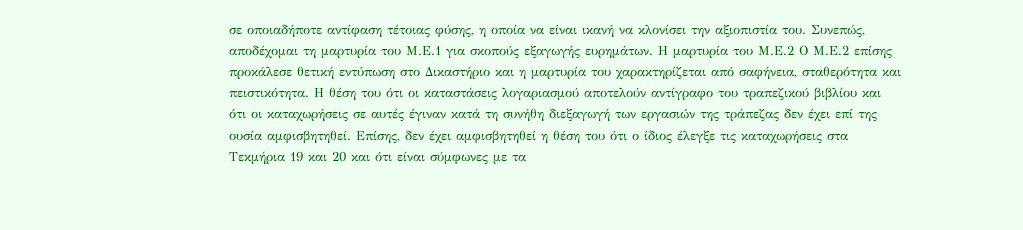σε οποιαδήποτε αντίφαση τέτοιας φύσης, η οποία να είναι ικανή να κλονίσει την αξιοπιστία του. Συνεπώς, αποδέχομαι τη μαρτυρία του Μ.Ε.1 για σκοπούς εξαγωγής ευρημάτων. Η μαρτυρία του Μ.Ε.2 Ο Μ.Ε.2 επίσης προκάλεσε θετική εντύπωση στο Δικαστήριο και η μαρτυρία του χαρακτηρίζεται από σαφήνεια, σταθερότητα και πειστικότητα. Η θέση του ότι οι καταστάσεις λογαριασμού αποτελούν αντίγραφο του τραπεζικού βιβλίου και ότι οι καταχωρήσεις σε αυτές έγιναν κατά τη συνήθη διεξαγωγή των εργασιών της τράπεζας δεν έχει επί της ουσία αμφισβητηθεί. Επίσης, δεν έχει αμφισβητηθεί η θέση του ότι ο ίδιος έλεγξε τις καταχωρήσεις στα Τεκμήρια 19 και 20 και ότι είναι σύμφωνες με τα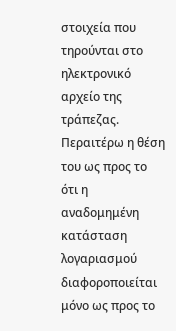στοιχεία που τηρούνται στο ηλεκτρονικό αρχείο της τράπεζας. Περαιτέρω η θέση του ως προς το ότι η αναδομημένη κατάσταση λογαριασμού διαφοροποιείται μόνο ως προς το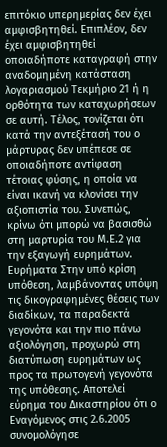επιτόκιο υπερημερίας δεν έχει αμφισβητηθεί. Επιπλέον, δεν έχει αμφισβητηθεί οποιαδήποτε καταγραφή στην αναδομημένη κατάσταση λογαριασμού Τεκμήριο 21 ή η ορθότητα των καταχωρήσεων σε αυτή. Τέλος, τονίζεται ότι κατά την αντεξέτασή του ο μάρτυρας δεν υπέπεσε σε οποιαδήποτε αντίφαση τέτοιας φύσης, η οποία να είναι ικανή να κλονίσει την αξιοπιστία του. Συνεπώς, κρίνω ότι μπορώ να βασισθώ στη μαρτυρία του Μ.Ε.2 για την εξαγωγή ευρημάτων. Ευρήματα Στην υπό κρίση υπόθεση, λαμβάνοντας υπόψη τις δικογραφημένες θέσεις των διαδίκων, τα παραδεκτά γεγονότα και την πιο πάνω αξιολόγηση, προχωρώ στη διατύπωση ευρημάτων ως προς τα πρωτογενή γεγονότα της υπόθεσης. Αποτελεί εύρημα του Δικαστηρίου ότι ο Εναγόμενος στις 2.6.2005 συνομολόγησε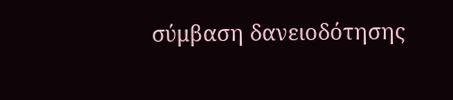σύμβαση δανειοδότησης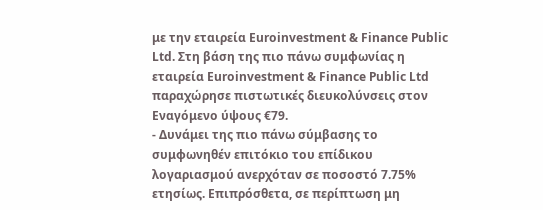με την εταιρεία Euroinvestment & Finance Public Ltd. Στη βάση της πιο πάνω συμφωνίας η εταιρεία Euroinvestment & Finance Public Ltd παραχώρησε πιστωτικές διευκολύνσεις στον Εναγόμενο ύψους €79.
- Δυνάμει της πιο πάνω σύμβασης το συμφωνηθέν επιτόκιο του επίδικου λογαριασμού ανερχόταν σε ποσοστό 7.75% ετησίως. Επιπρόσθετα, σε περίπτωση μη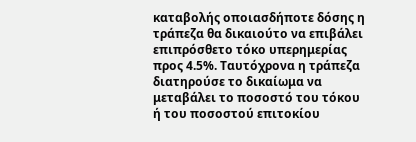καταβολής οποιασδήποτε δόσης η τράπεζα θα δικαιούτο να επιβάλει επιπρόσθετο τόκο υπερημερίας προς 4.5%. Ταυτόχρονα η τράπεζα διατηρούσε το δικαίωμα να μεταβάλει το ποσοστό του τόκου ή του ποσοστού επιτοκίου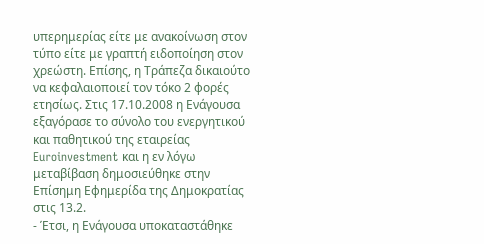υπερημερίας είτε με ανακοίνωση στον τύπο είτε με γραπτή ειδοποίηση στον χρεώστη. Επίσης, η Τράπεζα δικαιούτο να κεφαλαιοποιεί τον τόκο 2 φορές ετησίως. Στις 17.10.2008 η Ενάγουσα εξαγόρασε το σύνολο του ενεργητικού και παθητικού της εταιρείας Euroinvestment και η εν λόγω μεταβίβαση δημοσιεύθηκε στην Επίσημη Εφημερίδα της Δημοκρατίας στις 13.2.
- Έτσι, η Ενάγουσα υποκαταστάθηκε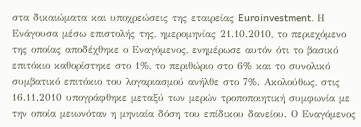στα δικαιώματα και υποχρεώσεις της εταιρείας Euroinvestment. Η Ενάγουσα μέσω επιστολής της, ημερομηνίας 21.10.2010, το περιεχόμενο της οποίας αποδέχθηκε ο Εναγόμενος, ενημέρωσε αυτόν ότι το βασικό επιτόκιο καθορίστηκε στο 1%, το περιθώριο στο 6% και το συνολικό συμβατικό επιτόκιο του λογαριασμού ανήλθε στο 7%. Ακολούθως, στις 16.11.2010 υπογράφθηκε μεταξύ των μερών τροποποιητική συμφωνία με την οποία μειωνόταν η μηνιαία δόση του επίδικου δανείου. Ο Εναγόμενος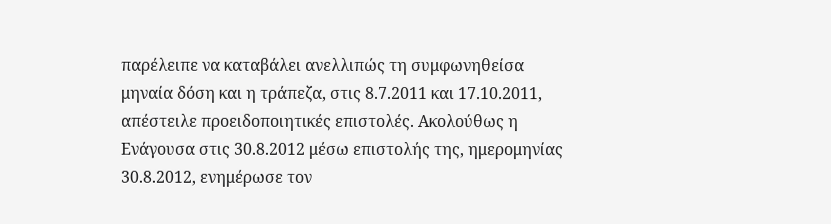παρέλειπε να καταβάλει ανελλιπώς τη συμφωνηθείσα μηναία δόση και η τράπεζα, στις 8.7.2011 και 17.10.2011, απέστειλε προειδοποιητικές επιστολές. Ακολούθως η Ενάγουσα στις 30.8.2012 μέσω επιστολής της, ημερομηνίας 30.8.2012, ενημέρωσε τον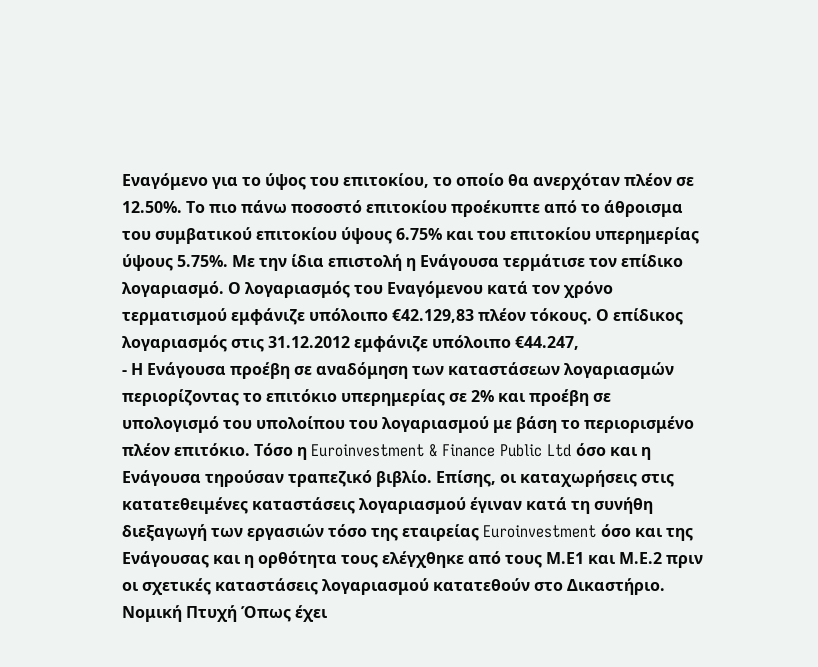Εναγόμενο για το ύψος του επιτοκίου, το οποίο θα ανερχόταν πλέον σε 12.50%. Το πιο πάνω ποσοστό επιτοκίου προέκυπτε από το άθροισμα του συμβατικού επιτοκίου ύψους 6.75% και του επιτοκίου υπερημερίας ύψους 5.75%. Με την ίδια επιστολή η Ενάγουσα τερμάτισε τον επίδικο λογαριασμό. Ο λογαριασμός του Εναγόμενου κατά τον χρόνο τερματισμού εμφάνιζε υπόλοιπο €42.129,83 πλέον τόκους. Ο επίδικος λογαριασμός στις 31.12.2012 εμφάνιζε υπόλοιπο €44.247,
- Η Ενάγουσα προέβη σε αναδόμηση των καταστάσεων λογαριασμών περιορίζοντας το επιτόκιο υπερημερίας σε 2% και προέβη σε υπολογισμό του υπολοίπου του λογαριασμού με βάση το περιορισμένο πλέον επιτόκιο. Τόσο η Euroinvestment & Finance Public Ltd όσο και η Ενάγουσα τηρούσαν τραπεζικό βιβλίο. Επίσης, οι καταχωρήσεις στις κατατεθειμένες καταστάσεις λογαριασμού έγιναν κατά τη συνήθη διεξαγωγή των εργασιών τόσο της εταιρείας Euroinvestment όσο και της Ενάγουσας και η ορθότητα τους ελέγχθηκε από τους Μ.Ε1 και Μ.Ε.2 πριν οι σχετικές καταστάσεις λογαριασμού κατατεθούν στο Δικαστήριο. Νομική Πτυχή Όπως έχει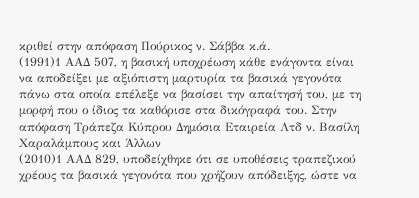κριθεί στην απόφαση Πούρικος ν. Σάββα κ.ά.
(1991)1 ΑΑΔ 507, η βασική υποχρέωση κάθε ενάγοντα είναι να αποδείξει με αξιόπιστη μαρτυρία τα βασικά γεγονότα πάνω στα οποία επέλεξε να βασίσει την απαίτησή του, με τη μορφή που ο ίδιος τα καθόρισε στα δικόγραφά του. Στην απόφαση Tράπεζα Κύπρου Δημόσια Εταιρεία Λτδ ν. Βασίλη Χαραλάμπους και Άλλων
(2010)1 ΑΑΔ 829, υποδείχθηκε ότι σε υποθέσεις τραπεζικού χρέους τα βασικά γεγονότα που χρήζουν απόδειξης, ώστε να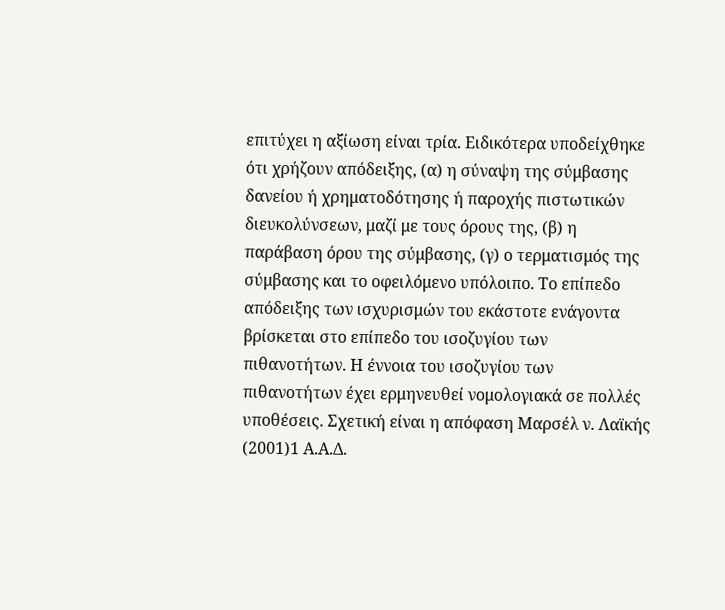επιτύχει η αξίωση είναι τρία. Ειδικότερα υποδείχθηκε ότι χρήζουν απόδειξης, (α) η σύναψη της σύμβασης δανείου ή χρηματοδότησης ή παροχής πιστωτικών διευκολύνσεων, μαζί με τους όρους της, (β) η παράβαση όρου της σύμβασης, (γ) ο τερματισμός της σύμβασης και το οφειλόμενο υπόλοιπο. Το επίπεδο απόδειξης των ισχυρισμών του εκάστοτε ενάγοντα βρίσκεται στο επίπεδο του ισοζυγίου των πιθανοτήτων. Η έννοια του ισοζυγίου των πιθανοτήτων έχει ερμηνευθεί νομολογιακά σε πολλές υποθέσεις. Σχετική είναι η απόφαση Μαρσέλ ν. Λαϊκής
(2001)1 Α.Α.Δ.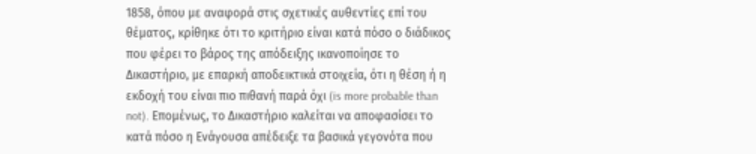1858, όπου με αναφορά στις σχετικές αυθεντίες επί του θέματος, κρίθηκε ότι το κριτήριο είναι κατά πόσο ο διάδικος που φέρει το βάρος της απόδειξης ικανοποίησε το Δικαστήριο, με επαρκή αποδεικτικά στοιχεία, ότι η θέση ή η εκδοχή του είναι πιο πιθανή παρά όχι (is more probable than not). Επομένως, το Δικαστήριο καλείται να αποφασίσει το κατά πόσο η Ενάγουσα απέδειξε τα βασικά γεγονότα που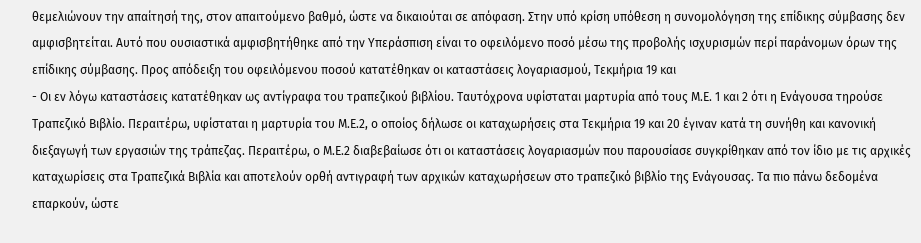θεμελιώνουν την απαίτησή της, στον απαιτούμενο βαθμό, ώστε να δικαιούται σε απόφαση. Στην υπό κρίση υπόθεση η συνομολόγηση της επίδικης σύμβασης δεν αμφισβητείται. Αυτό που ουσιαστικά αμφισβητήθηκε από την Υπεράσπιση είναι το οφειλόμενο ποσό μέσω της προβολής ισχυρισμών περί παράνομων όρων της επίδικης σύμβασης. Προς απόδειξη του οφειλόμενου ποσού κατατέθηκαν οι καταστάσεις λογαριασμού, Τεκμήρια 19 και
- Οι εν λόγω καταστάσεις κατατέθηκαν ως αντίγραφα του τραπεζικού βιβλίου. Ταυτόχρονα υφίσταται μαρτυρία από τους Μ.Ε. 1 και 2 ότι η Ενάγουσα τηρούσε Τραπεζικό Βιβλίο. Περαιτέρω, υφίσταται η μαρτυρία του Μ.Ε.2, ο οποίος δήλωσε οι καταχωρήσεις στα Τεκμήρια 19 και 20 έγιναν κατά τη συνήθη και κανονική διεξαγωγή των εργασιών της τράπεζας. Περαιτέρω, ο Μ.Ε.2 διαβεβαίωσε ότι οι καταστάσεις λογαριασμών που παρουσίασε συγκρίθηκαν από τον ίδιο με τις αρχικές καταχωρίσεις στα Τραπεζικά Βιβλία και αποτελούν ορθή αντιγραφή των αρχικών καταχωρήσεων στο τραπεζικό βιβλίο της Ενάγουσας. Τα πιο πάνω δεδομένα επαρκούν, ώστε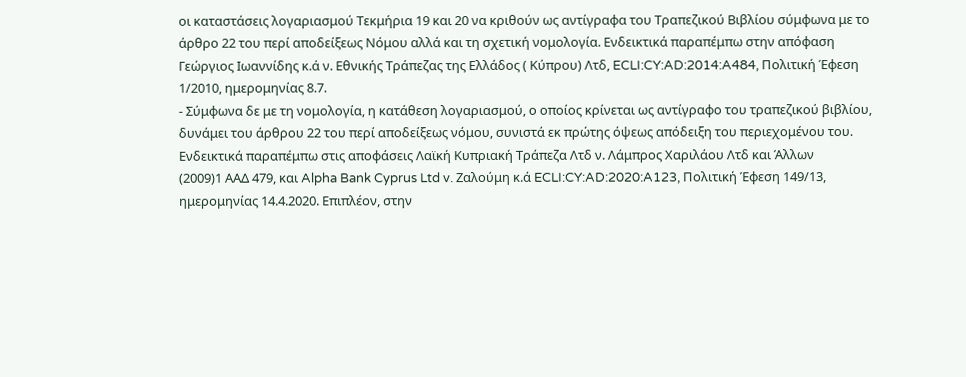οι καταστάσεις λογαριασμού Τεκμήρια 19 και 20 να κριθούν ως αντίγραφα του Τραπεζικού Βιβλίου σύμφωνα με το άρθρο 22 του περί αποδείξεως Νόμου αλλά και τη σχετική νομολογία. Ενδεικτικά παραπέμπω στην απόφαση Γεώργιος Ιωαννίδης κ.ά ν. Εθνικής Τράπεζας της Ελλάδος ( Κύπρου) Λτδ, ECLI:CY:AD:2014:A484, Πολιτική Έφεση 1/2010, ημερομηνίας 8.7.
- Σύμφωνα δε με τη νομολογία, η κατάθεση λογαριασμού, ο οποίος κρίνεται ως αντίγραφο του τραπεζικού βιβλίου, δυνάμει του άρθρου 22 του περί αποδείξεως νόμου, συνιστά εκ πρώτης όψεως απόδειξη του περιεχομένου του. Ενδεικτικά παραπέμπω στις αποφάσεις Λαϊκή Κυπριακή Τράπεζα Λτδ ν. Λάμπρος Χαριλάου Λτδ και Άλλων
(2009)1 ΑΑΔ 479, και Alpha Bank Cyprus Ltd v. Ζαλούμη κ.ά ECLI:CY:AD:2020:A123, Πολιτική Έφεση 149/13, ημερομηνίας 14.4.2020. Επιπλέον, στην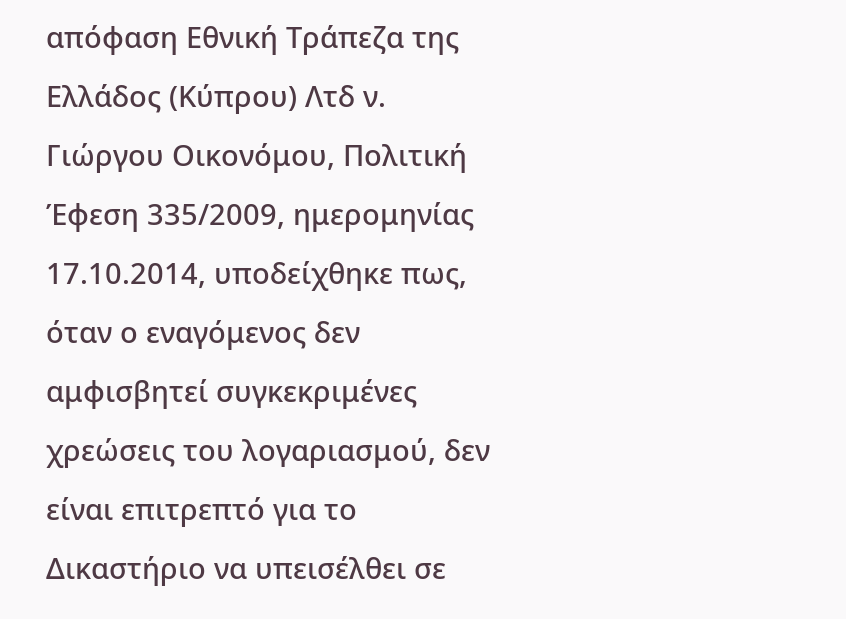απόφαση Εθνική Τράπεζα της Ελλάδος (Κύπρου) Λτδ ν. Γιώργου Οικονόμου, Πολιτική Έφεση 335/2009, ημερομηνίας 17.10.2014, υποδείχθηκε πως, όταν ο εναγόμενος δεν αμφισβητεί συγκεκριμένες χρεώσεις του λογαριασμού, δεν είναι επιτρεπτό για το Δικαστήριο να υπεισέλθει σε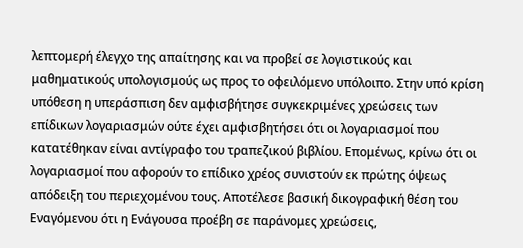λεπτομερή έλεγχο της απαίτησης και να προβεί σε λογιστικούς και μαθηματικούς υπολογισμούς ως προς το οφειλόμενο υπόλοιπο. Στην υπό κρίση υπόθεση η υπεράσπιση δεν αμφισβήτησε συγκεκριμένες χρεώσεις των επίδικων λογαριασμών ούτε έχει αμφισβητήσει ότι οι λογαριασμοί που κατατέθηκαν είναι αντίγραφο του τραπεζικού βιβλίου. Επομένως, κρίνω ότι οι λογαριασμοί που αφορούν το επίδικο χρέος συνιστούν εκ πρώτης όψεως απόδειξη του περιεχομένου τους. Αποτέλεσε βασική δικογραφική θέση του Εναγόμενου ότι η Ενάγουσα προέβη σε παράνομες χρεώσεις,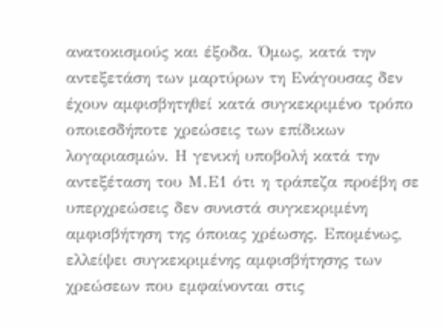ανατοκισμούς και έξοδα. Όμως, κατά την αντεξετάση των μαρτύρων τη Ενάγουσας δεν έχουν αμφισβητηθεί κατά συγκεκριμένο τρόπο οποιεσδήποτε χρεώσεις των επίδικων λογαριασμών. Η γενική υποβολή κατά την αντεξέταση του Μ.Ε1 ότι η τράπεζα προέβη σε υπερχρεώσεις δεν συνιστά συγκεκριμένη αμφισβήτηση της όποιας χρέωσης. Επομένως, ελλείψει συγκεκριμένης αμφισβήτησης των χρεώσεων που εμφαίνονται στις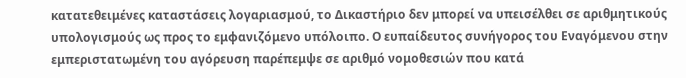κατατεθειμένες καταστάσεις λογαριασμού, το Δικαστήριο δεν μπορεί να υπεισέλθει σε αριθμητικούς υπολογισμούς ως προς το εμφανιζόμενο υπόλοιπο. Ο ευπαίδευτος συνήγορος του Εναγόμενου στην εμπεριστατωμένη του αγόρευση παρέπεμψε σε αριθμό νομοθεσιών που κατά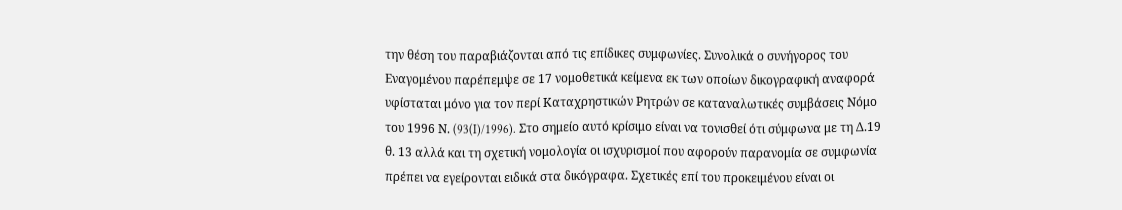την θέση του παραβιάζονται από τις επίδικες συμφωνίες. Συνολικά ο συνήγορος του Εναγομένου παρέπεμψε σε 17 νομοθετικά κείμενα εκ των οποίων δικογραφική αναφορά υφίσταται μόνο για τον περί Καταχρηστικών Ρητρών σε καταναλωτικές συμβάσεις Νόμο του 1996 Ν. (93(I)/1996). Στο σημείο αυτό κρίσιμο είναι να τονισθεί ότι σύμφωνα με τη Δ.19 θ. 13 αλλά και τη σχετική νομολογία οι ισχυρισμοί που αφορούν παρανομία σε συμφωνία πρέπει να εγείρονται ειδικά στα δικόγραφα. Σχετικές επί του προκειμένου είναι οι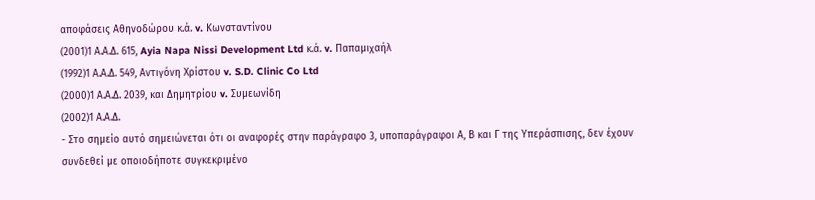αποφάσεις Αθηνοδώρου κ.ά. v. Κωνσταντίνου
(2001)1 Α.Α.Δ. 615, Ayia Napa Nissi Development Ltd κ.ά. v. Παπαμιχαήλ
(1992)1 Α.Α.Δ. 549, Αντιγόνη Χρίστου v. S.D. Clinic Co Ltd
(2000)1 Α.Α.Δ. 2039, και Δημητρίου v. Συμεωνίδη
(2002)1 Α.Α.Δ.
- Στο σημείο αυτό σημειώνεται ότι οι αναφορές στην παράγραφο 3, υποπαράγραφοι Α, Β και Γ της Υπεράσπισης, δεν έχουν συνδεθεί με οποιοδήποτε συγκεκριμένο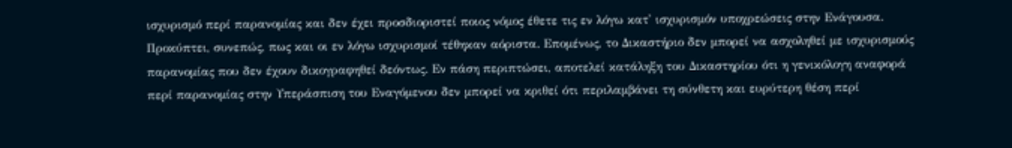ισχυρισμό περί παρανομίας και δεν έχει προσδιοριστεί ποιος νόμος έθετε τις εν λόγω κατ' ισχυρισμόν υποχρεώσεις στην Ενάγουσα. Προκύπτει, συνεπώς, πως και οι εν λόγω ισχυρισμοί τέθηκαν αόριστα. Επομένως, το Δικαστήριο δεν μπορεί να ασχοληθεί με ισχυρισμούς παρανομίας που δεν έχουν δικογραφηθεί δεόντως. Εν πάση περιπτώσει, αποτελεί κατάληξη του Δικαστηρίου ότι η γενικόλογη αναφορά περί παρανομίας στην Υπεράσπιση του Εναγόμενου δεν μπορεί να κριθεί ότι περιλαμβάνει τη σύνθετη και ευρύτερη θέση περί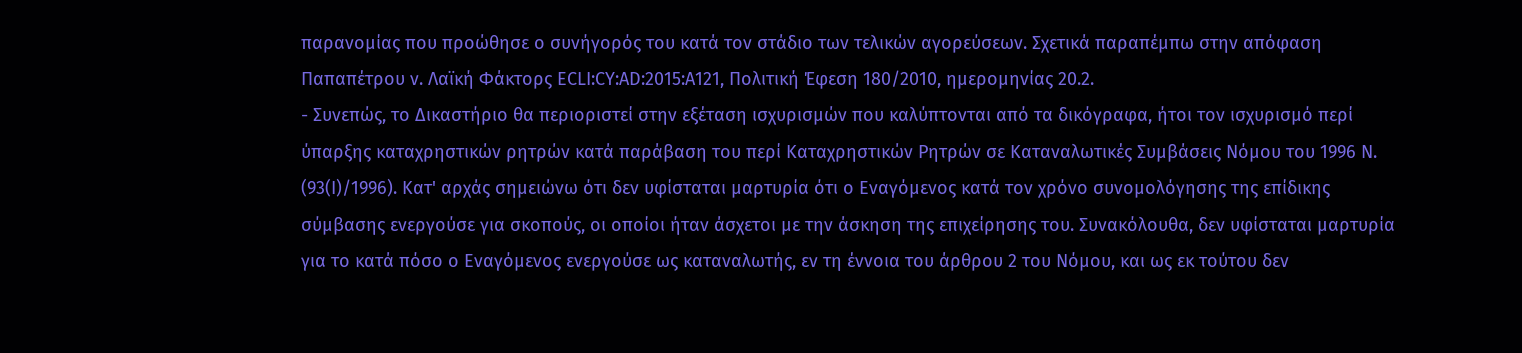παρανομίας που προώθησε ο συνήγορός του κατά τον στάδιο των τελικών αγορεύσεων. Σχετικά παραπέμπω στην απόφαση Παπαπέτρου ν. Λαϊκή Φάκτορς ECLI:CY:AD:2015:A121, Πολιτική Έφεση 180/2010, ημερομηνίας 20.2.
- Συνεπώς, το Δικαστήριο θα περιοριστεί στην εξέταση ισχυρισμών που καλύπτονται από τα δικόγραφα, ήτοι τον ισχυρισμό περί ύπαρξης καταχρηστικών ρητρών κατά παράβαση του περί Καταχρηστικών Ρητρών σε Καταναλωτικές Συμβάσεις Νόμου του 1996 Ν. (93(I)/1996). Κατ' αρχάς σημειώνω ότι δεν υφίσταται μαρτυρία ότι ο Εναγόμενος κατά τον χρόνο συνομολόγησης της επίδικης σύμβασης ενεργούσε για σκοπούς, οι οποίοι ήταν άσχετοι με την άσκηση της επιχείρησης του. Συνακόλουθα, δεν υφίσταται μαρτυρία για το κατά πόσο ο Εναγόμενος ενεργούσε ως καταναλωτής, εν τη έννοια του άρθρου 2 του Νόμου, και ως εκ τούτου δεν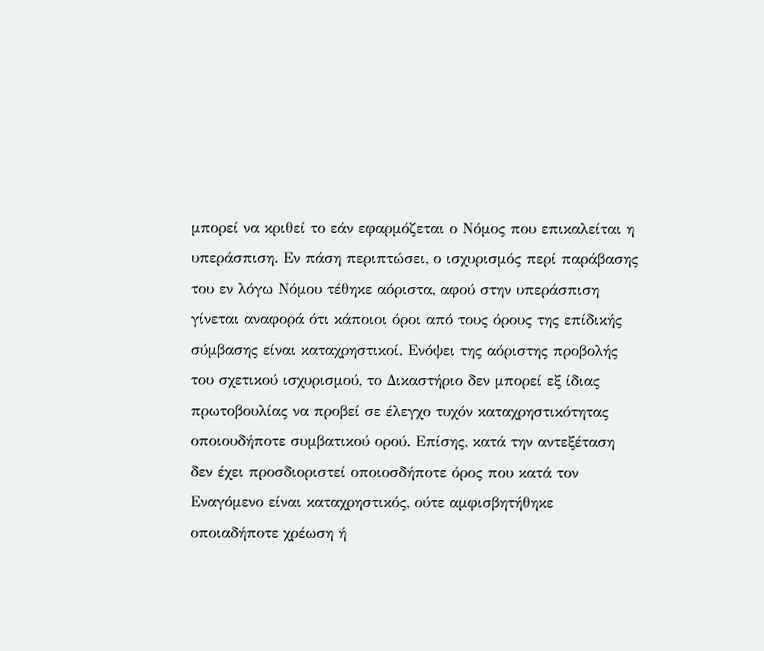μπορεί να κριθεί το εάν εφαρμόζεται ο Νόμος που επικαλείται η υπεράσπιση. Εν πάση περιπτώσει, ο ισχυρισμός περί παράβασης του εν λόγω Νόμου τέθηκε αόριστα, αφού στην υπεράσπιση γίνεται αναφορά ότι κάποιοι όροι από τους όρους της επίδικής σύμβασης είναι καταχρηστικοί. Ενόψει της αόριστης προβολής του σχετικού ισχυρισμού, το Δικαστήριο δεν μπορεί εξ ίδιας πρωτοβουλίας να προβεί σε έλεγχο τυχόν καταχρηστικότητας οποιουδήποτε συμβατικού ορού. Επίσης, κατά την αντεξέταση δεν έχει προσδιοριστεί οποιοσδήποτε όρος που κατά τον Εναγόμενο είναι καταχρηστικός, ούτε αμφισβητήθηκε οποιαδήποτε χρέωση ή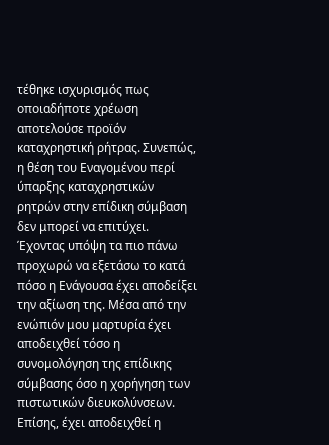τέθηκε ισχυρισμός πως οποιαδήποτε χρέωση αποτελούσε προϊόν καταχρηστική ρήτρας. Συνεπώς, η θέση του Εναγομένου περί ύπαρξης καταχρηστικών ρητρών στην επίδικη σύμβαση δεν μπορεί να επιτύχει. Έχοντας υπόψη τα πιο πάνω προχωρώ να εξετάσω το κατά πόσο η Ενάγουσα έχει αποδείξει την αξίωση της. Μέσα από την ενώπιόν μου μαρτυρία έχει αποδειχθεί τόσο η συνομολόγηση της επίδικης σύμβασης όσο η χορήγηση των πιστωτικών διευκολύνσεων. Επίσης, έχει αποδειχθεί η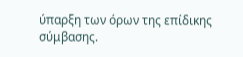ύπαρξη των όρων της επίδικης σύμβασης.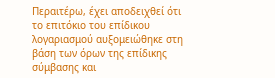Περαιτέρω, έχει αποδειχθεί ότι το επιτόκιο του επίδικου λογαριασμού αυξομειώθηκε στη βάση των όρων της επίδικης σύμβασης και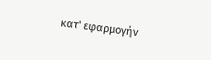κατ' εφαρμογήν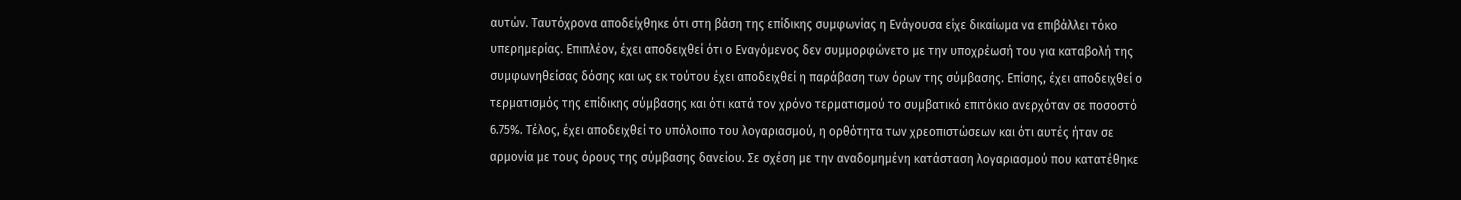αυτών. Ταυτόχρονα αποδείχθηκε ότι στη βάση της επίδικης συμφωνίας η Ενάγουσα είχε δικαίωμα να επιβάλλει τόκο υπερημερίας. Επιπλέον, έχει αποδειχθεί ότι ο Εναγόμενος δεν συμμορφώνετο με την υποχρέωσή του για καταβολή της συμφωνηθείσας δόσης και ως εκ τούτου έχει αποδειχθεί η παράβαση των όρων της σύμβασης. Επίσης, έχει αποδειχθεί ο τερματισμός της επίδικης σύμβασης και ότι κατά τον χρόνο τερματισμού το συμβατικό επιτόκιο ανερχόταν σε ποσοστό 6.75%. Τέλος, έχει αποδειχθεί το υπόλοιπο του λογαριασμού, η ορθότητα των χρεοπιστώσεων και ότι αυτές ήταν σε αρμονία με τους όρους της σύμβασης δανείου. Σε σχέση με την αναδομημένη κατάσταση λογαριασμού που κατατέθηκε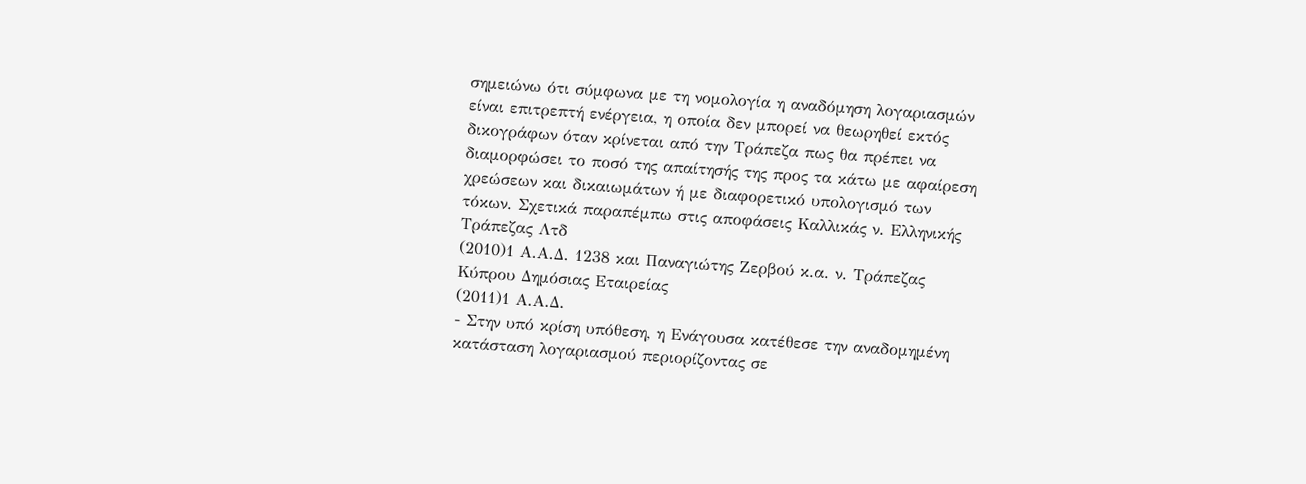σημειώνω ότι σύμφωνα με τη νομολογία η αναδόμηση λογαριασμών είναι επιτρεπτή ενέργεια, η οποία δεν μπορεί να θεωρηθεί εκτός δικογράφων όταν κρίνεται από την Τράπεζα πως θα πρέπει να διαμορφώσει το ποσό της απαίτησής της προς τα κάτω με αφαίρεση χρεώσεων και δικαιωμάτων ή με διαφορετικό υπολογισμό των τόκων. Σχετικά παραπέμπω στις αποφάσεις Καλλικάς ν. Ελληνικής Τράπεζας Λτδ
(2010)1 Α.Α.Δ. 1238 και Παναγιώτης Ζερβού κ.α. ν. Τράπεζας Κύπρου Δημόσιας Εταιρείας
(2011)1 Α.Α.Δ.
- Στην υπό κρίση υπόθεση, η Ενάγουσα κατέθεσε την αναδομημένη κατάσταση λογαριασμού περιορίζοντας σε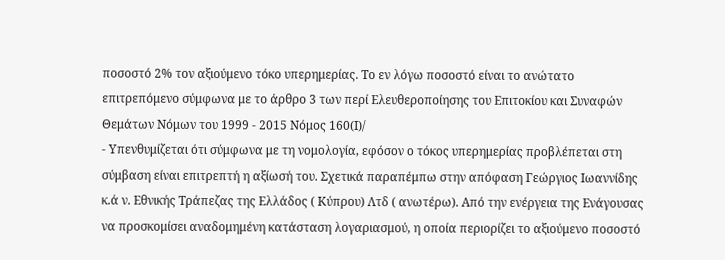ποσοστό 2% τον αξιούμενο τόκο υπερημερίας. Το εν λόγω ποσοστό είναι το ανώτατο επιτρεπόμενο σύμφωνα με το άρθρο 3 των περί Ελευθεροποίησης του Επιτοκίου και Συναφών Θεμάτων Νόμων του 1999 - 2015 Νόμος 160(Ι)/
- Υπενθυμίζεται ότι σύμφωνα με τη νομολογία, εφόσον ο τόκος υπερημερίας προβλέπεται στη σύμβαση είναι επιτρεπτή η αξίωσή του. Σχετικά παραπέμπω στην απόφαση Γεώργιος Ιωαννίδης κ.ά ν. Εθνικής Τράπεζας της Ελλάδος ( Κύπρου) Λτδ ( ανωτέρω). Από την ενέργεια της Ενάγουσας να προσκομίσει αναδομημένη κατάσταση λογαριασμού, η οποία περιορίζει το αξιούμενο ποσοστό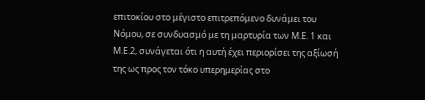επιτοκίου στο μέγιστο επιτρεπόμενο δυνάμει του Νόμου, σε συνδυασμό με τη μαρτυρία των Μ.Ε. 1 και Μ.Ε.2, συνάγεται ότι η αυτή έχει περιορίσει της αξίωσή της ως προς τον τόκο υπερημερίας στο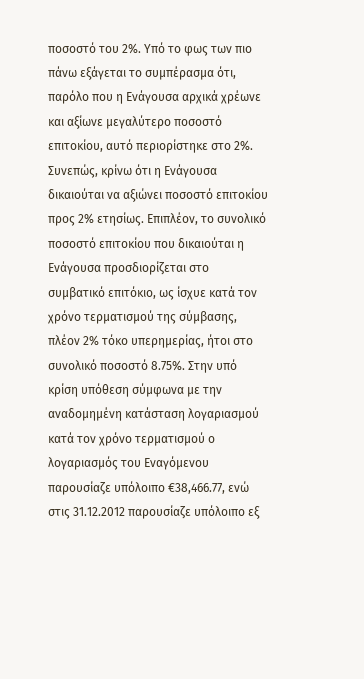ποσοστό του 2%. Υπό το φως των πιο πάνω εξάγεται το συμπέρασμα ότι, παρόλο που η Ενάγουσα αρχικά χρέωνε και αξίωνε μεγαλύτερο ποσοστό επιτοκίου, αυτό περιορίστηκε στο 2%. Συνεπώς, κρίνω ότι η Ενάγουσα δικαιούται να αξιώνει ποσοστό επιτοκίου προς 2% ετησίως. Επιπλέον, το συνολικό ποσοστό επιτοκίου που δικαιούται η Ενάγουσα προσδιορίζεται στο συμβατικό επιτόκιο, ως ίσχυε κατά τον χρόνο τερματισμού της σύμβασης, πλέον 2% τόκο υπερημερίας, ήτοι στο συνολικό ποσοστό 8.75%. Στην υπό κρίση υπόθεση σύμφωνα με την αναδομημένη κατάσταση λογαριασμού κατά τον χρόνο τερματισμού ο λογαριασμός του Εναγόμενου παρουσίαζε υπόλοιπο €38,466.77, ενώ στις 31.12.2012 παρουσίαζε υπόλοιπο εξ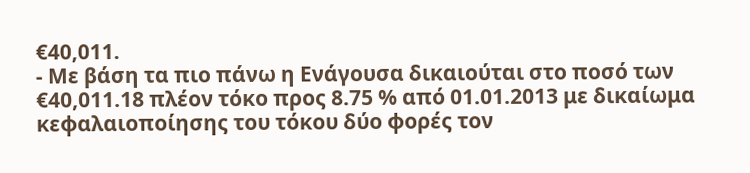€40,011.
- Με βάση τα πιο πάνω η Ενάγουσα δικαιούται στο ποσό των €40,011.18 πλέον τόκο προς 8.75 % από 01.01.2013 με δικαίωμα κεφαλαιοποίησης του τόκου δύο φορές τον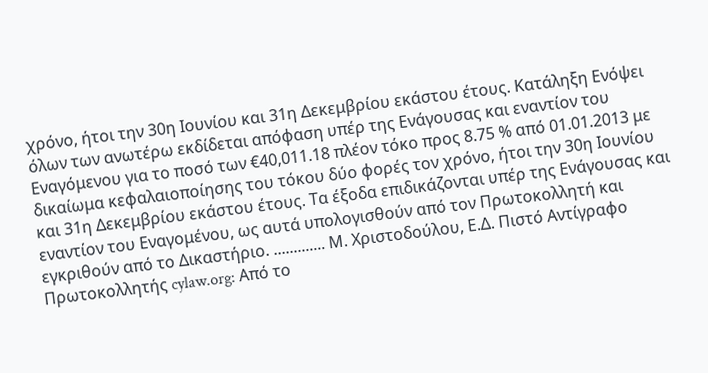χρόνο, ήτοι την 30η Ιουνίου και 31η Δεκεμβρίου εκάστου έτους. Κατάληξη Ενόψει όλων των ανωτέρω εκδίδεται απόφαση υπέρ της Ενάγουσας και εναντίον του Εναγόμενου για το ποσό των €40,011.18 πλέον τόκο προς 8.75 % από 01.01.2013 με δικαίωμα κεφαλαιοποίησης του τόκου δύο φορές τον χρόνο, ήτοι την 30η Ιουνίου και 31η Δεκεμβρίου εκάστου έτους. Τα έξοδα επιδικάζονται υπέρ της Ενάγουσας και εναντίον του Εναγομένου, ως αυτά υπολογισθούν από τον Πρωτοκολλητή και εγκριθούν από το Δικαστήριο. ............. Μ. Χριστοδούλου, Ε.Δ. Πιστό Αντίγραφο Πρωτοκολλητής cylaw.org: Από το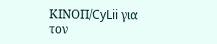ΚΙΝOΠ/CyLii για τον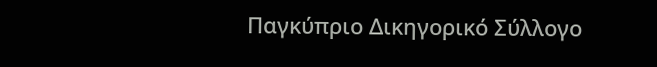Παγκύπριο Δικηγορικό Σύλλογο